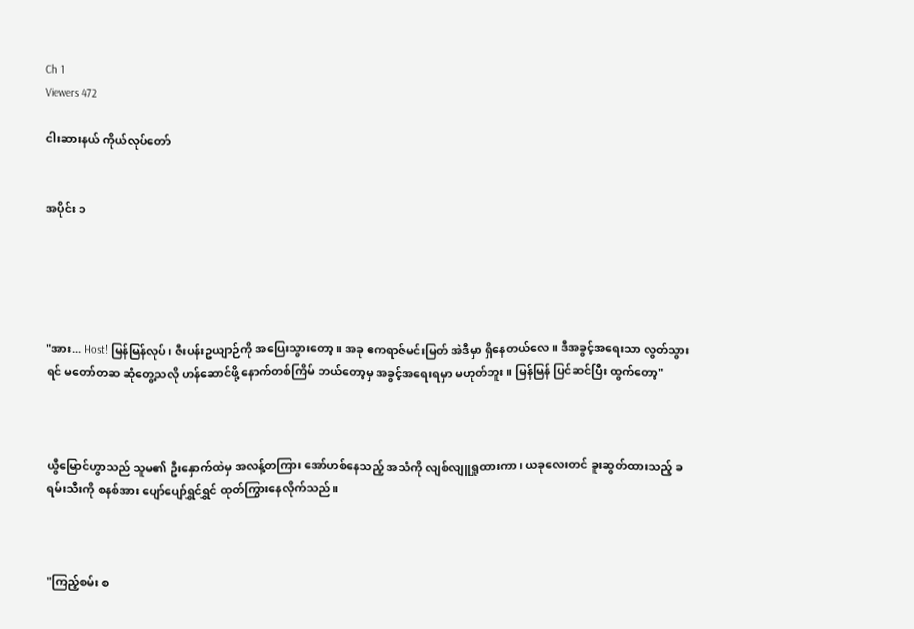Ch 1
Viewers 472

ငါးဆားနယ် ကိုယ်လုပ်တော်


အပိုင်း ၁





"အား... Host! မြန်မြန်လုပ်၊ ဇီးပန်းဥယျာဉ်ကို အပြေးသွားတော့။ အခု ဧကရာဇ်မင်းမြတ် အဲဒီမှာ ရှိနေတယ်လေ။ ဒီအခွင့်အရေးသာ လွတ်သွားရင် မတော်တဆ ဆုံတွေ့သလို ဟန်ဆောင်ဖို့ နောက်တစ်ကြိမ် ဘယ်တော့မှ အခွင့်အရေးရမှာ မဟုတ်ဘူး။ မြန်မြန် ပြင်ဆင်ပြီး ထွက်တော့"



ယွီမြောင်ဟွာသည် သူမ၏ ဦးနှောက်ထဲမှ အလန့်တကြား အော်ဟစ်နေသည့် အသံကို လျစ်လျူရှုထားကာ၊ ယခုလေးတင် ခူးဆွတ်ထားသည့် ခရမ်းသီးကို စနစ်အား ပျော်ပျော်ရွှင်ရွှင် ထုတ်ကြွားနေလိုက်သည်။



"ကြည့်စမ်း စ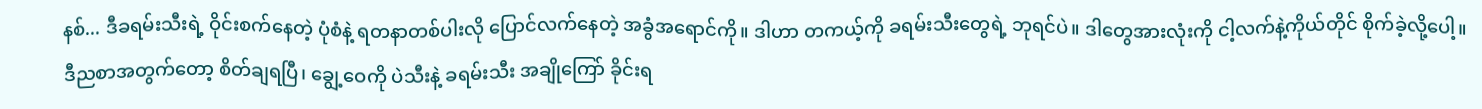နစ်... ဒီခရမ်းသီးရဲ့ ဝိုင်းစက်နေတဲ့ ပုံစံနဲ့ ရတနာတစ်ပါးလို ပြောင်လက်နေတဲ့ အခွံအရောင်ကို။ ဒါဟာ တကယ့်ကို ခရမ်းသီးတွေရဲ့ ဘုရင်ပဲ။ ဒါတွေအားလုံးကို ငါ့လက်နဲ့ကိုယ်တိုင် စိုက်ခဲ့လို့ပေါ့။ ဒီညစာအတွက်တော့ စိတ်ချရပြီ၊ ချွေ့ဝေကို ပဲသီးနဲ့ ခရမ်းသီး အချိုကြော် ခိုင်းရ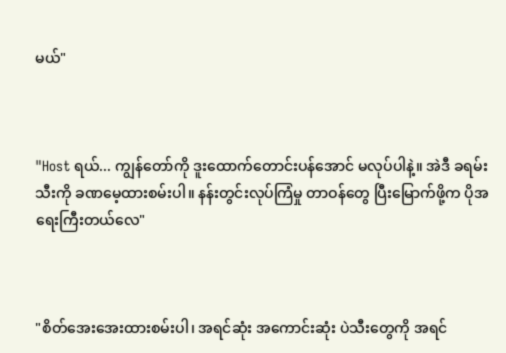မယ်"



"Host ရယ်... ကျွန်တော်ကို ဒူးထောက်တောင်းပန်အောင် မလုပ်ပါနဲ့။ အဲဒီ ခရမ်းသီးကို ခဏမေ့ထားစမ်းပါ။ နန်းတွင်းလုပ်ကြံမှု တာဝန်တွေ ပြီးမြောက်ဖို့က ပိုအရေးကြီးတယ်လေ"



"စိတ်အေးအေးထားစမ်းပါ၊ အရင်ဆုံး အကောင်းဆုံး ပဲသီးတွေကို အရင်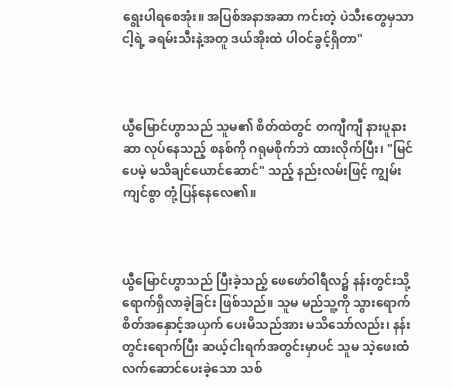ရွေးပါရစေအုံး။ အပြစ်အနာအဆာ ကင်းတဲ့ ပဲသီးတွေမှသာ ငါ့ရဲ့ ခရမ်းသီးနဲ့အတူ ဒယ်အိုးထဲ ပါဝင်ခွင့်ရှိတာ"



ယွီမြောင်ဟွာသည် သူမ၏ စိတ်ထဲတွင် တကျီကျီ နားပူနားဆာ လုပ်နေသည့် စနစ်ကို ဂရုမစိုက်ဘဲ ထားလိုက်ပြီး၊ "မြင်ပေမဲ့ မသိချင်ယောင်ဆောင်" သည့် နည်းလမ်းဖြင့် ကျွမ်းကျင်စွာ တုံ့ပြန်နေလေ၏။



ယွီမြောင်ဟွာသည် ပြီးခဲ့သည့် ဖေဖော်ဝါရီလ၌ နန်းတွင်းသို့ ရောက်ရှိလာခဲ့ခြင်း ဖြစ်သည်။ သူမ မည်သူ့ကို သွားရောက် စိတ်အနှောင့်အယှက် ပေးမိသည်အား မသိသော်လည်း၊ နန်းတွင်းရောက်ပြီး ဆယ့်ငါးရက်အတွင်းမှာပင် သူမ သဲ့ဖေးထံ လက်ဆောင်ပေးခဲ့သော သစ်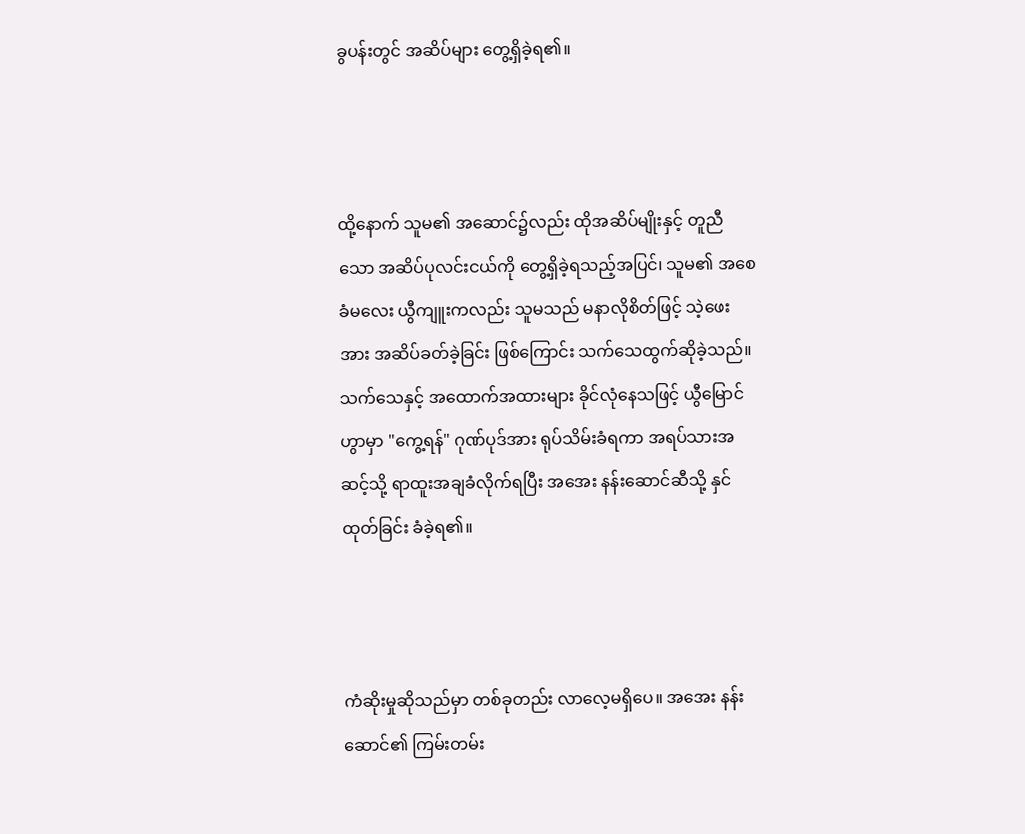ခွပန်းတွင် အဆိပ်များ တွေ့ရှိခဲ့ရ၏။



ထို့နောက် သူမ၏ အဆောင်၌လည်း ထိုအဆိပ်မျိုးနှင့် တူညီသော အဆိပ်ပုလင်းငယ်ကို တွေ့ရှိခဲ့ရသည့်အပြင်၊ သူမ၏ အစေခံမလေး ယွီကျူးကလည်း သူမသည် မနာလိုစိတ်ဖြင့် သဲ့ဖေးအား အဆိပ်ခတ်ခဲ့ခြင်း ဖြစ်ကြောင်း သက်သေထွက်ဆိုခဲ့သည်။ သက်သေနှင့် အထောက်အထားများ ခိုင်လုံနေသဖြင့် ယွီမြောင်ဟွာမှာ "ကွေ့ရန်" ဂုဏ်ပုဒ်အား ရုပ်သိမ်းခံရကာ အရပ်သားအဆင့်သို့ ရာထူးအချခံလိုက်ရပြီး အအေး နန်းဆောင်ဆီသို့ နှင်ထုတ်ခြင်း ခံခဲ့ရ၏။



ကံဆိုးမှုဆိုသည်မှာ တစ်ခုတည်း လာလေ့မရှိပေ။ အအေး နန်းဆောင်၏ ကြမ်းတမ်း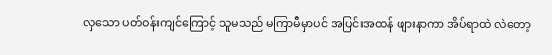လှသော ပတ်ဝန်းကျင်ကြောင့် သူမသည် မကြာမီမှာပင် အပြင်းအထန် ဖျားနာကာ အိပ်ရာထဲ လဲတော့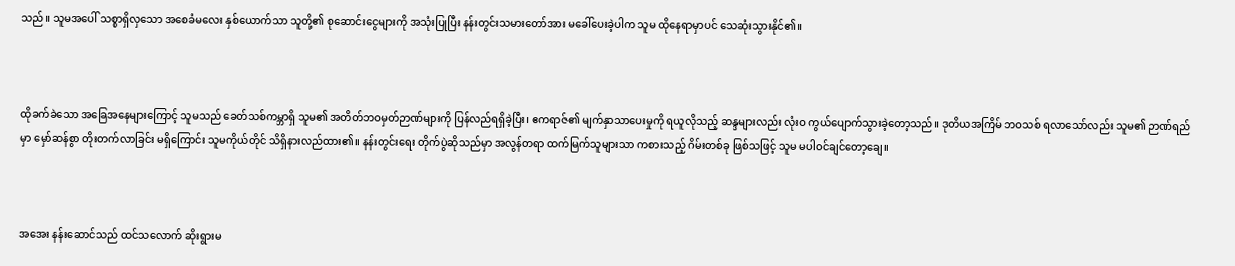သည်။ သူမအပေါ် သစ္စာရှိလှသော အစေခံမလေး နှစ်ယောက်သာ သူတို့၏ စုဆောင်းငွေများကို အသုံးပြုပြီး နန်းတွင်းသမားတော်အား မခေါ်ပေးခဲ့ပါက သူမ ထိုနေရာမှာပင် သေဆုံးသွားနိုင်၏။



ထိုခက်ခဲသော အခြေအနေများကြောင့် သူမသည် ခေတ်သစ်ကမ္ဘာရှိ သူမ၏ အတိတ်ဘဝမှတ်ဉာဏ်များကို ပြန်လည်ရရှိခဲ့ပြီး၊ ဧကရာဇ်၏ မျက်နှာသာပေးမှုကို ရယူလိုသည့် ဆန္ဒများလည်း လုံးဝ ကွယ်ပျောက်သွားခဲ့တော့သည်။ ဒုတိယအကြိမ် ဘဝသစ် ရလာသော်လည်း သူမ၏ ဉာဏ်ရည်မှာ မှော်ဆန်စွာ တိုးတက်လာခြင်း မရှိကြောင်း သူမကိုယ်တိုင် သိရှိနားလည်ထား၏။ နန်းတွင်းရေး တိုက်ပွဲဆိုသည်မှာ အလွန်တရာ ထက်မြက်သူများသာ ကစားသည့် ဂိမ်းတစ်ခု ဖြစ်သဖြင့် သူမ မပါဝင်ချင်တော့ချေ။



အအေး နန်းဆောင်သည် ထင်သလောက် ဆိုးရွားမ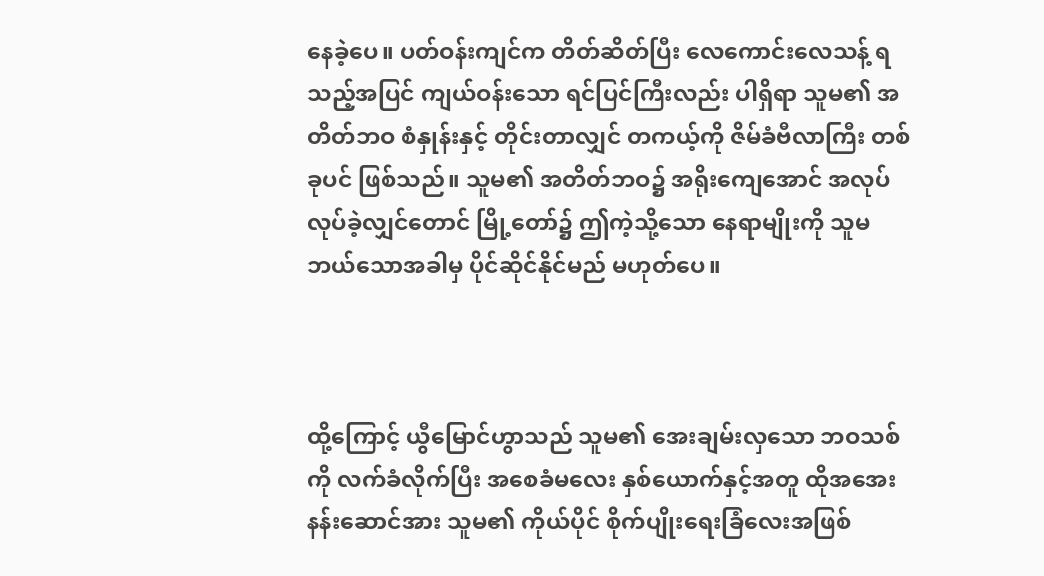နေခဲ့ပေ။ ပတ်ဝန်းကျင်က တိတ်ဆိတ်ပြီး လေကောင်းလေသန့် ရသည့်အပြင် ကျယ်ဝန်းသော ရင်ပြင်ကြီးလည်း ပါရှိရာ သူမ၏ အတိတ်ဘဝ စံနှုန်းနှင့် တိုင်းတာလျှင် တကယ့်ကို ဇိမ်ခံဗီလာကြီး တစ်ခုပင် ဖြစ်သည်။ သူမ၏ အတိတ်ဘဝ၌ အရိုးကျေအောင် အလုပ်လုပ်ခဲ့လျှင်တောင် မြို့တော်၌ ဤကဲ့သို့သော နေရာမျိုးကို သူမ ဘယ်သောအခါမှ ပိုင်ဆိုင်နိုင်မည် မဟုတ်ပေ။



ထို့ကြောင့် ယွီမြောင်ဟွာသည် သူမ၏ အေးချမ်းလှသော ဘဝသစ်ကို လက်ခံလိုက်ပြီး အစေခံမလေး နှစ်ယောက်နှင့်အတူ ထိုအအေး နန်းဆောင်အား သူမ၏ ကိုယ်ပိုင် စိုက်ပျိုးရေးခြံလေးအဖြစ်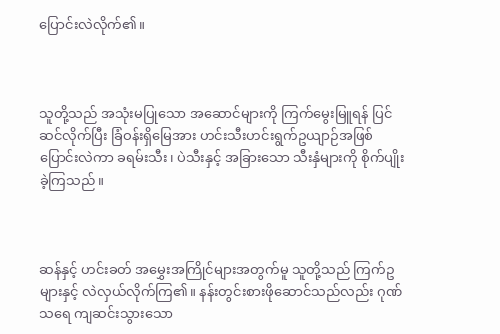ပြောင်းလဲလိုက်၏။



သူတို့သည် အသုံးမပြုသော အဆောင်များကို ကြက်မွေးမြူရန် ပြင်ဆင်လိုက်ပြီး ခြံဝန်းရှိမြေအား ဟင်းသီးဟင်းရွက်ဥယျာဉ်အဖြစ် ပြောင်းလဲကာ ခရမ်းသီး၊ ပဲသီးနှင့် အခြားသော သီးနှံများကို စိုက်ပျိုးခဲ့ကြသည်။



ဆန်နှင့် ဟင်းခတ် အမွှေးအကြိုင်များအတွက်မူ သူတို့သည် ကြက်ဥများနှင့် လဲလှယ်လိုက်ကြ၏။ နန်းတွင်းစားဖိုဆောင်သည်လည်း ဂုဏ်သရေ ကျဆင်းသွားသော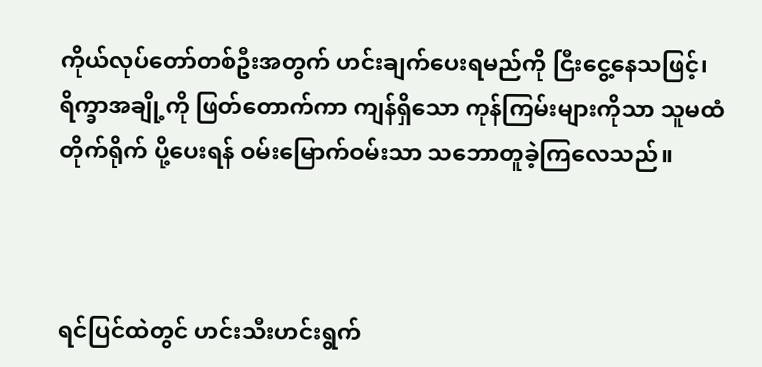ကိုယ်လုပ်တော်တစ်ဦးအတွက် ဟင်းချက်ပေးရမည်ကို ငြီးငွေ့နေသဖြင့်၊ ရိက္ခာအချို့ကို ဖြတ်တောက်ကာ ကျန်ရှိသော ကုန်ကြမ်းများကိုသာ သူမထံ တိုက်ရိုက် ပို့ပေးရန် ဝမ်းမြောက်ဝမ်းသာ သဘောတူခဲ့ကြလေသည်။



ရင်ပြင်ထဲတွင် ဟင်းသီးဟင်းရွက်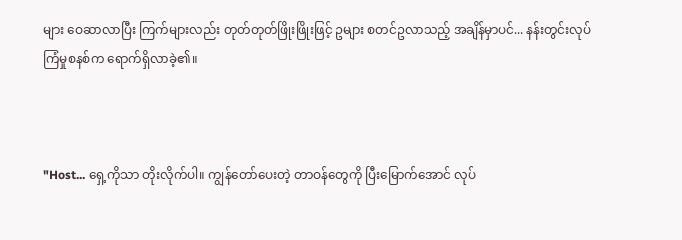များ ဝေဆာလာပြီး ကြက်များလည်း တုတ်တုတ်ဖြိုးဖြိုးဖြင့် ဥများ စတင်ဥလာသည့် အချိန်မှာပင်... နန်းတွင်းလုပ်ကြံမှုစနစ်က ရောက်ရှိလာခဲ့၏။



"Host... ရှေ့ကိုသာ တိုးလိုက်ပါ။ ကျွန်တော်ပေးတဲ့ တာဝန်တွေကို ပြီးမြောက်အောင် လုပ်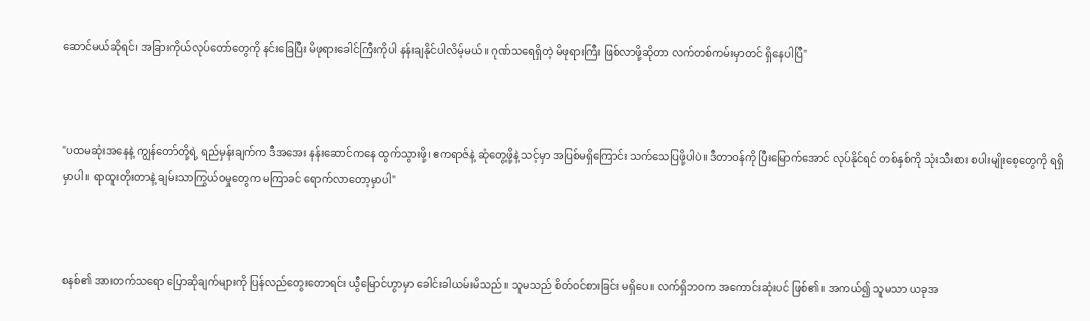ဆောင်မယ်ဆိုရင်၊ အခြားကိုယ်လုပ်တော်တွေကို နင်းခြေပြီး မိဖုရားခေါင်ကြီးကိုပါ နန်းချနိုင်ပါလိမ့်မယ်။ ဂုဏ်သရေရှိတဲ့ မိဖုရားကြီး ဖြစ်လာဖို့ဆိုတာ လက်တစ်ကမ်းမှာတင် ရှိနေပါပြီ"



"ပထမဆုံးအနေနဲ့ ကျွန်တော်တို့ရဲ့ ရည်မှန်းချက်က ဒီအအေး နန်းဆောင်ကနေ ထွက်သွားဖို့၊ ဧကရာဇ်နဲ့ ဆုံတွေ့ဖို့နဲ့ သင့်မှာ အပြစ်မရှိကြောင်း သက်သေပြဖို့ပါပဲ။ ဒီတာဝန်ကို ပြီးမြောက်အောင် လုပ်နိုင်ရင် တစ်နှစ်ကို သုံးသီးစား စပါးမျိုးစေ့တွေကို ရရှိမှာပါ။ ရာထူးတိုးတာနဲ့ ချမ်းသာကြွယ်ဝမှုတွေက မကြာခင် ရောက်လာတော့မှာပါ"



စနစ်၏ အားတက်သရော ပြောဆိုချက်များကို ပြန်လည်တွေးတောရင်း ယွီမြောင်ဟွာမှာ ခေါင်းခါယမ်းမိသည်။ သူမသည် စိတ်ဝင်စားခြင်း မရှိပေ။ လက်ရှိဘဝက အကောင်းဆုံးပင် ဖြစ်၏။ အကယ်၍ သူမသာ ယခုအ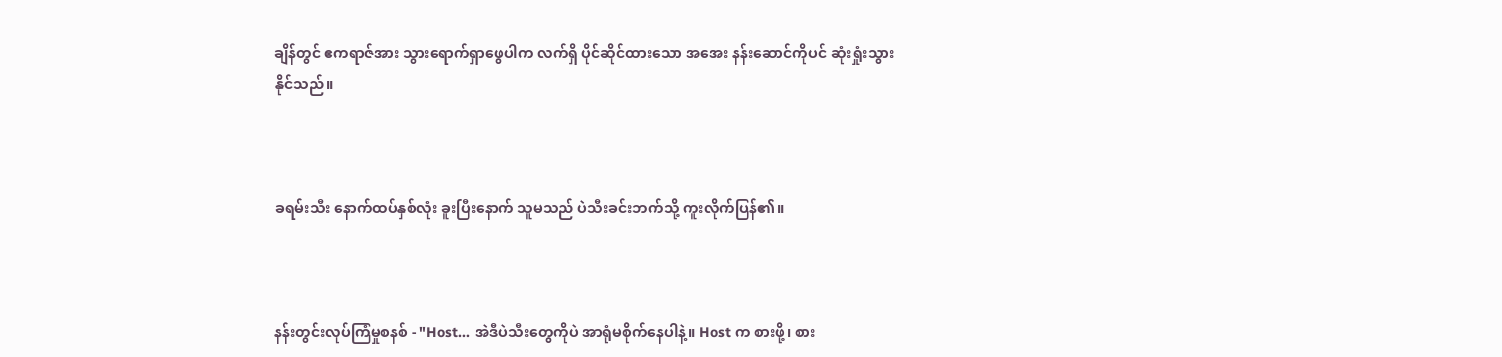ချိန်တွင် ဧကရာဇ်အား သွားရောက်ရှာဖွေပါက လက်ရှိ ပိုင်ဆိုင်ထားသော အအေး နန်းဆောင်ကိုပင် ဆုံးရှုံးသွားနိုင်သည်။



ခရမ်းသီး နောက်ထပ်နှစ်လုံး ခူးပြီးနောက် သူမသည် ပဲသီးခင်းဘက်သို့ ကူးလိုက်ပြန်၏။



နန်းတွင်းလုပ်ကြံမှုစနစ် - "Host... အဲဒီပဲသီးတွေကိုပဲ အာရုံမစိုက်နေပါနဲ့။ Host က စားဖို့၊ စား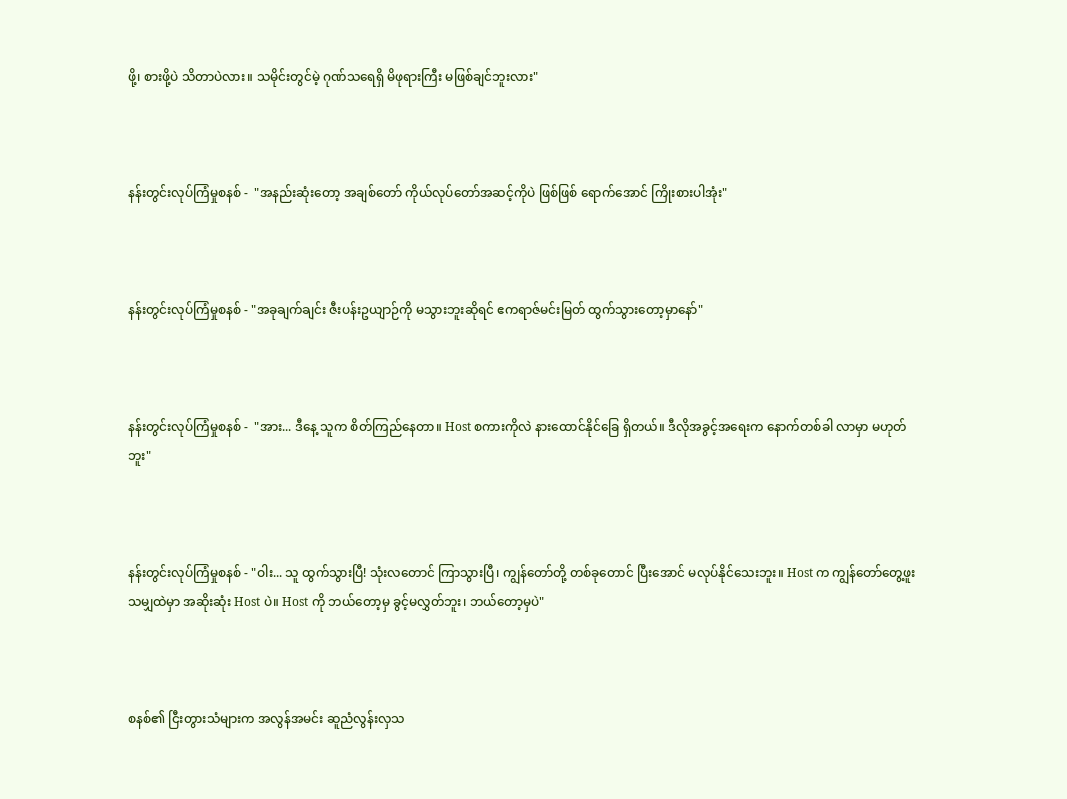ဖို့၊ စားဖို့ပဲ သိတာပဲလား။ သမိုင်းတွင်မဲ့ ဂုဏ်သရေရှိ မိဖုရားကြီး မဖြစ်ချင်ဘူးလား"



နန်းတွင်းလုပ်ကြံမှုစနစ် -  "အနည်းဆုံးတော့ အချစ်တော် ကိုယ်လုပ်တော်အဆင့်ကိုပဲ ဖြစ်ဖြစ် ရောက်အောင် ကြိုးစားပါအုံး"



နန်းတွင်းလုပ်ကြံမှုစနစ် - "အခုချက်ချင်း ဇီးပန်းဥယျာဉ်ကို မသွားဘူးဆိုရင် ဧကရာဇ်မင်းမြတ် ထွက်သွားတော့မှာနော်"



နန်းတွင်းလုပ်ကြံမှုစနစ် -  "အား... ဒီနေ့ သူက စိတ်ကြည်နေတာ။ Host စကားကိုလဲ နားထောင်နိုင်ခြေ ရှိတယ်။ ဒီလိုအခွင့်အရေးက နောက်တစ်ခါ လာမှာ မဟုတ်ဘူး"



နန်းတွင်းလုပ်ကြံမှုစနစ် - "ဝါး... သူ ထွက်သွားပြီ! သုံးလတောင် ကြာသွားပြီ၊ ကျွန်တော်တို့ တစ်ခုတောင် ပြီးအောင် မလုပ်နိုင်သေးဘူး။ Host က ကျွန်တော်တွေ့ဖူးသမျှထဲမှာ အဆိုးဆုံး Host ပဲ။ Host ကို ဘယ်တော့မှ ခွင့်မလွှတ်ဘူး၊ ဘယ်တော့မှပဲ"



စနစ်၏ ငြီးတွားသံများက အလွန်အမင်း ဆူညံလွန်းလှသ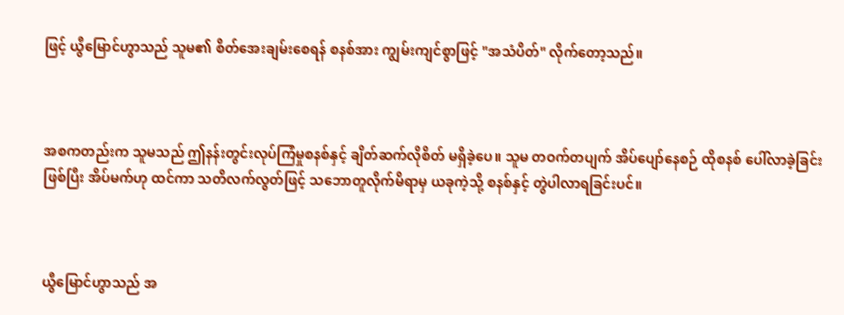ဖြင့် ယွီမြောင်ဟွာသည် သူမ၏ စိတ်အေးချမ်းစေရန် စနစ်အား ကျွမ်းကျင်စွာဖြင့် "အသံပိတ်" လိုက်တော့သည်။



အစကတည်းက သူမသည် ဤနန်းတွင်းလုပ်ကြံမှုစနစ်နှင့် ချိတ်ဆက်လိုစိတ် မရှိခဲ့ပေ။ သူမ တဝက်တပျက် အိပ်ပျော်နေစဉ် ထိုစနစ် ပေါ်လာခဲ့ခြင်းဖြစ်ပြီး အိပ်မက်ဟု ထင်ကာ သတိလက်လွတ်ဖြင့် သဘောတူလိုက်မိရာမှ ယခုကဲ့သို့ စနစ်နှင့် တွဲပါလာရခြင်းပင်။



ယွီမြောင်ဟွာသည် အ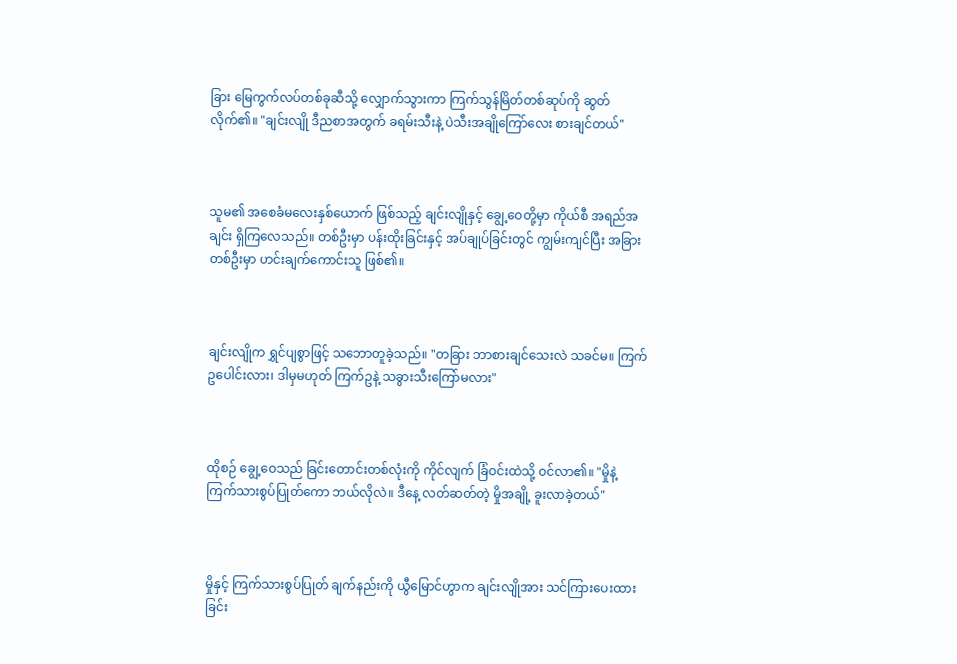ခြား မြေကွက်လပ်တစ်ခုဆီသို့ လျှောက်သွားကာ ကြက်သွန်မြိတ်တစ်ဆုပ်ကို ဆွတ်လိုက်၏။ "ချင်းလျို ဒီညစာအတွက် ခရမ်းသီးနဲ့ ပဲသီးအချိုကြော်လေး စားချင်တယ်"



သူမ၏ အစေခံမလေးနှစ်ယောက် ဖြစ်သည့် ချင်းလျိုနှင့် ချွေ့ဝေတို့မှာ ကိုယ်စီ အရည်အချင်း ရှိကြလေသည်။ တစ်ဦးမှာ ပန်းထိုးခြင်းနှင့် အပ်ချုပ်ခြင်းတွင် ကျွမ်းကျင်ပြီး အခြားတစ်ဦးမှာ ဟင်းချက်ကောင်းသူ ဖြစ်၏။



ချင်းလျိုက ရွှင်ပျစွာဖြင့် သဘောတူခဲ့သည်။ "တခြား ဘာစားချင်သေးလဲ သခင်မ။ ကြက်ဥပေါင်းလား၊ ဒါမှမဟုတ် ကြက်ဥနဲ့ သခွားသီးကြော်မလား"



ထိုစဉ် ချွေ့ဝေသည် ခြင်းတောင်းတစ်လုံးကို ကိုင်လျက် ခြံဝင်းထဲသို့ ဝင်လာ၏။ "မှိုနဲ့ ကြက်သားစွပ်ပြုတ်ကော ဘယ်လိုလဲ။ ဒီနေ့ လတ်ဆတ်တဲ့ မှိုအချို့ ခူးလာခဲ့တယ်"



မှိုနှင့် ကြက်သားစွပ်ပြုတ် ချက်နည်းကို ယွီမြောင်ဟွာက ချင်းလျိုအား သင်ကြားပေးထားခြင်း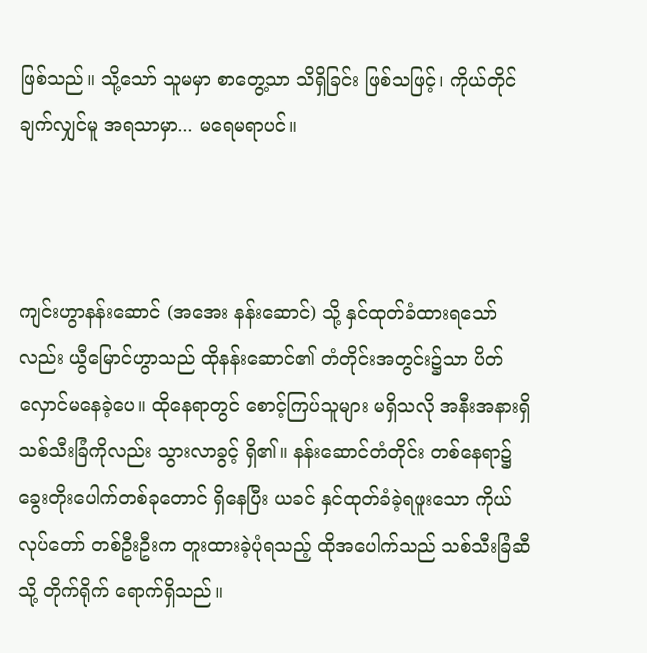ဖြစ်သည်။ သို့သော် သူမမှာ စာတွေ့သာ သိရှိခြင်း ဖြစ်သဖြင့်၊ ကိုယ်တိုင်ချက်လျှင်မူ အရသာမှာ... မရေမရာပင်။



ကျင်းဟွာနန်းဆောင် (အအေး နန်းဆောင်) သို့ နှင်ထုတ်ခံထားရသော်လည်း ယွီမြောင်ဟွာသည် ထိုနန်းဆောင်၏ တံတိုင်းအတွင်း၌သာ ပိတ်လှောင်မနေခဲ့ပေ။ ထိုနေရာတွင် စောင့်ကြပ်သူများ မရှိသလို အနီးအနားရှိ သစ်သီးခြံကိုလည်း သွားလာခွင့် ရှိ၏။ နန်းဆောင်တံတိုင်း တစ်နေရာ၌ ခွေးတိုးပေါက်တစ်ခုတောင် ရှိနေပြီး ယခင် နှင်ထုတ်ခံခဲ့ရဖူးသော ကိုယ်လုပ်တော် တစ်ဦးဦးက တူးထားခဲ့ပုံရသည့် ထိုအပေါက်သည် သစ်သီးခြံဆီသို့ တိုက်ရိုက် ရောက်ရှိသည်။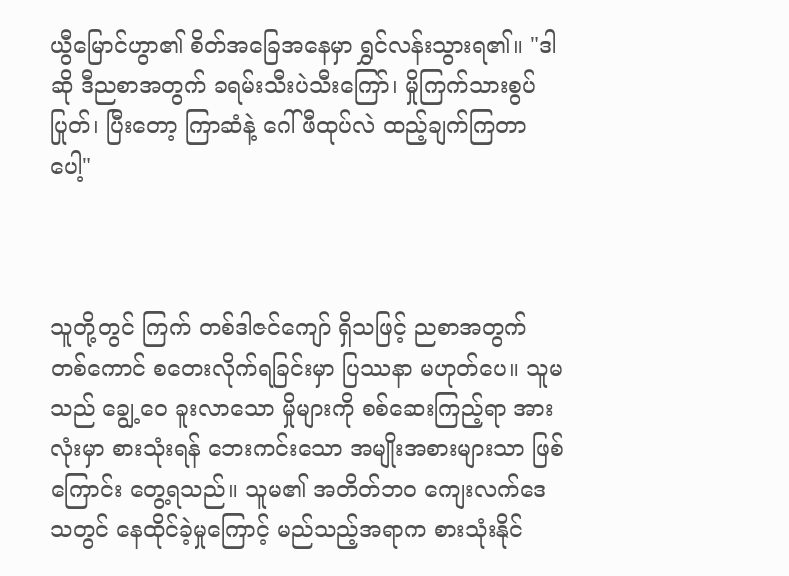ယွီမြောင်ဟွာ၏ စိတ်အခြေအနေမှာ ရွှင်လန်းသွားရ၏။ "ဒါဆို ဒီညစာအတွက် ခရမ်းသီးပဲသီးကြော်၊ မှိုကြက်သားစွပ်ပြုတ်၊ ပြီးတော့ ကြာဆံနဲ့ ဂေါ်ဖီထုပ်လဲ ထည့်ချက်ကြတာပေါ့"



သူတို့တွင် ကြက် တစ်ဒါဇင်ကျော် ရှိသဖြင့် ညစာအတွက် တစ်ကောင် စတေးလိုက်ရခြင်းမှာ ပြဿနာ မဟုတ်ပေ။ သူမသည် ချွေ့ဝေ ခူးလာသော မှိုများကို စစ်ဆေးကြည့်ရာ အားလုံးမှာ စားသုံးရန် ဘေးကင်းသော အမျိုးအစားများသာ ဖြစ်ကြောင်း တွေ့ရသည်။ သူမ၏ အတိတ်ဘဝ ကျေးလက်ဒေသတွင် နေထိုင်ခဲ့မှုကြောင့် မည်သည့်အရာက စားသုံးနိုင်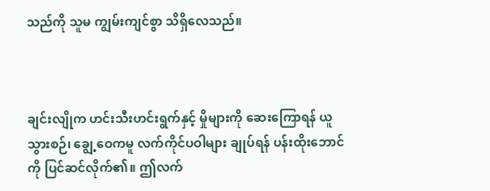သည်ကို သူမ ကျွမ်းကျင်စွာ သိရှိလေသည်။



ချင်းလျိုက ဟင်းသီးဟင်းရွက်နှင့် မှိုများကို ဆေးကြောရန် ယူသွားစဉ်၊ ချွေ့ဝေကမူ လက်ကိုင်ပဝါများ ချုပ်ရန် ပန်းထိုးဘောင်ကို ပြင်ဆင်လိုက်၏။ ဤလက်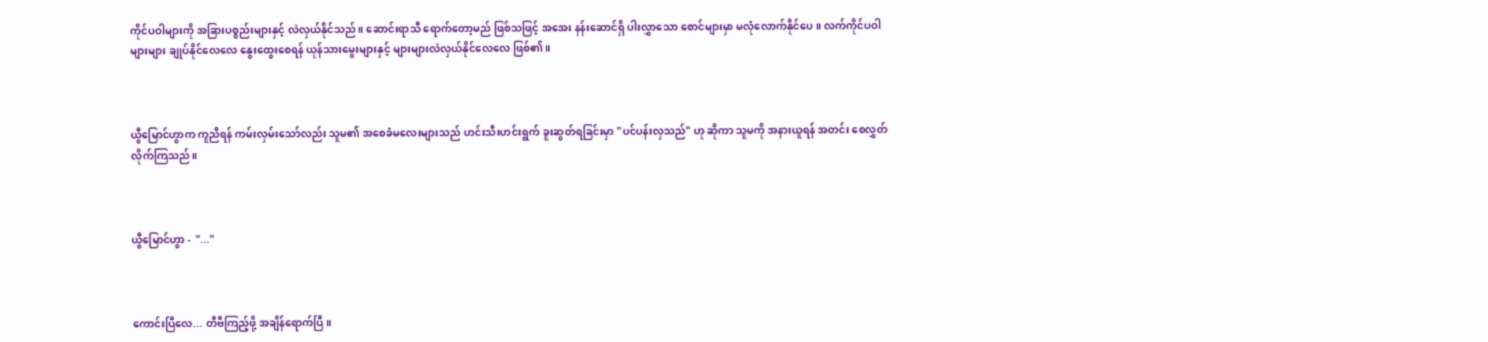ကိုင်ပဝါများကို အခြားပစ္စည်းများနှင့် လဲလှယ်နိုင်သည်။ ဆောင်းရာသီ ရောက်တော့မည် ဖြစ်သဖြင့် အအေး နန်းဆောင်ရှိ ပါးလွှာသော စောင်များမှာ မလုံလောက်နိုင်ပေ။ လက်ကိုင်ပဝါများများ ချုပ်နိုင်လေလေ နွေးထွေးစေရန် ယုန်သားမွေးများနှင့် များများလဲလှယ်နိုင်လေလေ ဖြစ်၏။



ယွီမြောင်ဟွာက ကူညီရန် ကမ်းလှမ်းသော်လည်း သူမ၏ အစေခံမလေးများသည် ဟင်းသီးဟင်းရွက် ခူးဆွတ်ရခြင်းမှာ "ပင်ပန်းလှသည်" ဟု ဆိုကာ သူမကို အနားယူရန် အတင်း စေလွှတ်လိုက်ကြသည်။



ယွီမြောင်ဟွာ -  "..."



ကောင်းပြီလေ... တီဗီကြည့်ဖို့ အချိန်ရောက်ပြီ။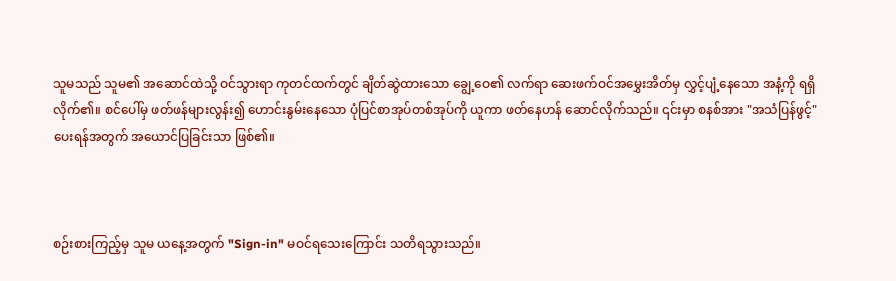သူမသည် သူမ၏ အဆောင်ထဲသို့ ဝင်သွားရာ ကုတင်ထက်တွင် ချိတ်ဆွဲထားသော ချွေ့ဝေ၏ လက်ရာ ဆေးဖက်ဝင်အမွှေးအိတ်မှ လွှင့်ပျံ့နေသော အနံ့ကို ရရှိလိုက်၏။ စင်ပေါ်မှ ဖတ်ဖန်များလွန်း၍ ဟောင်းနွမ်းနေသော ပုံပြင်စာအုပ်တစ်အုပ်ကို ယူကာ ဖတ်နေဟန် ဆောင်လိုက်သည်။ ၎င်းမှာ စနစ်အား "အသံပြန်ဖွင့်" ပေးရန်အတွက် အယောင်ပြခြင်းသာ ဖြစ်၏။



စဉ်းစားကြည့်မှ သူမ ယနေ့အတွက် "Sign-in" မဝင်ရသေးကြောင်း သတိရသွားသည်။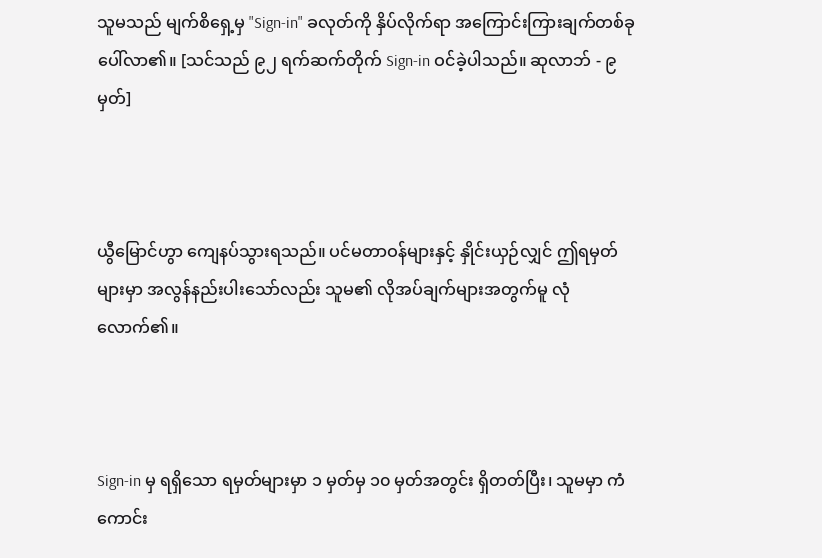သူမသည် မျက်စိရှေ့မှ "Sign-in" ခလုတ်ကို နှိပ်လိုက်ရာ အကြောင်းကြားချက်တစ်ခု ပေါ်လာ၏။ [သင်သည် ၉၂ ရက်ဆက်တိုက် Sign-in ဝင်ခဲ့ပါသည်။ ဆုလာဘ် - ၉ မှတ်]



ယွီမြောင်ဟွာ ကျေနပ်သွားရသည်။ ပင်မတာဝန်များနှင့် နှိုင်းယှဉ်လျှင် ဤရမှတ်များမှာ အလွန်နည်းပါးသော်လည်း သူမ၏ လိုအပ်ချက်များအတွက်မူ လုံလောက်၏။



Sign-in မှ ရရှိသော ရမှတ်များမှာ ၁ မှတ်မှ ၁၀ မှတ်အတွင်း ရှိတတ်ပြီး၊ သူမမှာ ကံကောင်း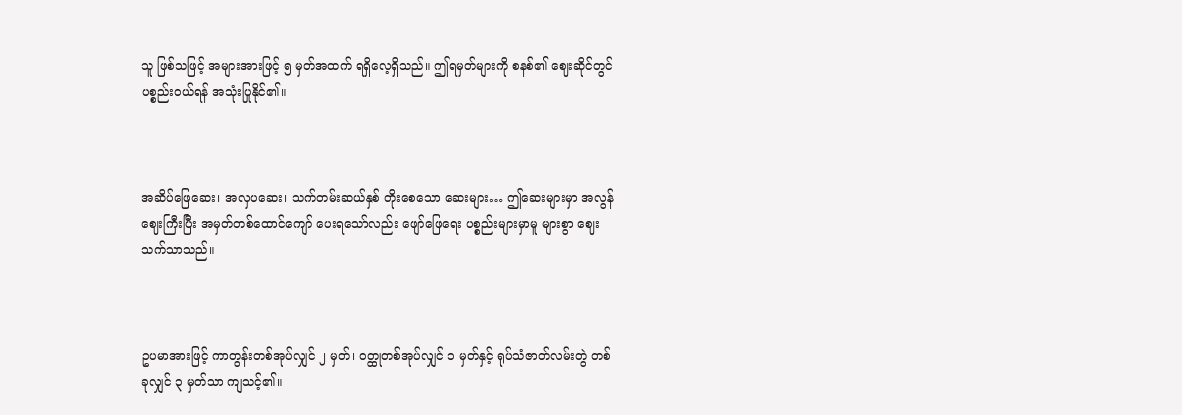သူ ဖြစ်သဖြင့် အများအားဖြင့် ၅ မှတ်အထက် ရရှိလေ့ရှိသည်။ ဤရမှတ်များကို စနစ်၏ ဈေးဆိုင်တွင် ပစ္စည်းဝယ်ရန် အသုံးပြုနိုင်၏။



အဆိပ်ဖြေဆေး၊ အလှပဆေး၊ သက်တမ်းဆယ်နှစ် တိုးစေသော ဆေးများ… ဤဆေးများမှာ အလွန်ဈေးကြီးပြီး အမှတ်တစ်ထောင်ကျော် ပေးရသော်လည်း ဖျော်ဖြေရေး ပစ္စည်းများမှာမူ များစွာ ဈေးသက်သာသည်။



ဥပမာအားဖြင့် ကာတွန်းတစ်အုပ်လျှင် ၂ မှတ်၊ ဝတ္ထုတစ်အုပ်လျှင် ၁ မှတ်နှင့် ရုပ်သံဇာတ်လမ်းတွဲ တစ်ခုလျှင် ၃ မှတ်သာ ကျသင့်၏။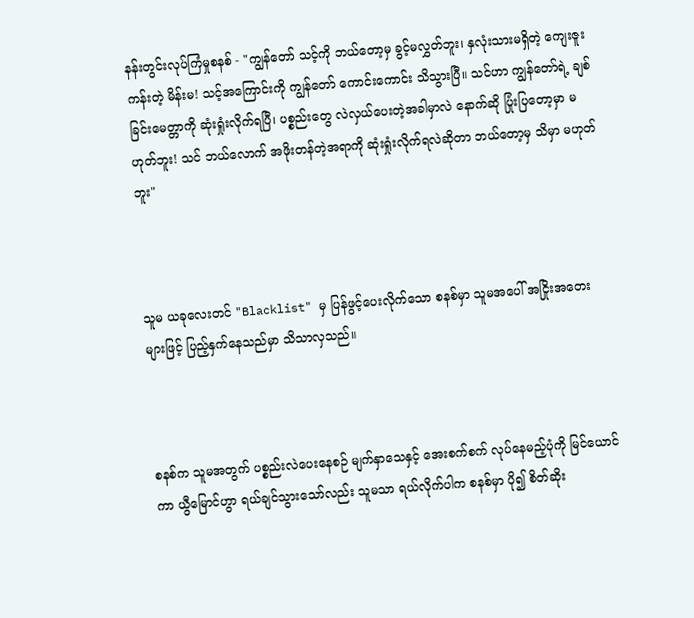နန်းတွင်းလုပ်ကြံမှုစနစ် - "ကျွန်တော် သင့်ကို ဘယ်တော့မှ ခွင့်မလွှတ်ဘူး၊ နှလုံးသားမရှိတဲ့ ကျေးဇူးကန်းတဲ့ မိန်းမ! သင့်အကြောင်းကို ကျွန်တော် ကောင်းကောင်း သိသွားပြီ။ သင်ဟာ ကျွန်တော်ရဲ့ ချစ်ခြင်းမေတ္တာကို ဆုံးရှုံးလိုက်ရပြီ၊ ပစ္စည်းတွေ လဲလှယ်ပေးတဲ့အခါမှာလဲ နောက်ဆို ပြုံးပြတော့မှာ မဟုတ်ဘူး! သင် ဘယ်လောက် အဖိုးတန်တဲ့အရာကို ဆုံးရှုံးလိုက်ရလဲဆိုတာ ဘယ်တော့မှ သိမှာ မဟုတ်ဘူး"



သူမ ယခုလေးတင် "Blacklist" မှ ပြန်ဖွင့်ပေးလိုက်သော စနစ်မှာ သူမအပေါ် အငြိုးအတေးများဖြင့် ပြည့်နှက်နေသည်မှာ သိသာလှသည်။



စနစ်က သူမအတွက် ပစ္စည်းလဲပေးနေစဉ် မျက်နှာသေနှင့် အေးစက်စက် လုပ်နေမည့်ပုံကို မြင်ယောင်ကာ ယွီမြောင်ဟွာ ရယ်ချင်သွားသော်လည်း သူမသာ ရယ်လိုက်ပါက စနစ်မှာ ပို၍ စိတ်ဆိုး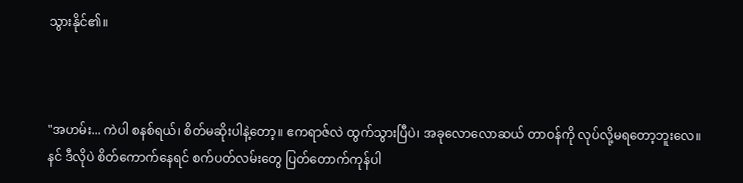သွားနိုင်၏။



"အဟမ်း... ကဲပါ စနစ်ရယ်၊ စိတ်မဆိုးပါနဲ့တော့။ ဧကရာဇ်လဲ ထွက်သွားပြီပဲ၊ အခုလောလောဆယ် တာဝန်ကို လုပ်လို့မရတော့ဘူးလေ။ နင် ဒီလိုပဲ စိတ်ကောက်နေရင် စက်ပတ်လမ်းတွေ ပြတ်တောက်ကုန်ပါ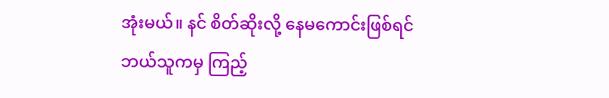အုံးမယ်။ နင် စိတ်ဆိုးလို့ နေမကောင်းဖြစ်ရင် ဘယ်သူကမှ ကြည့်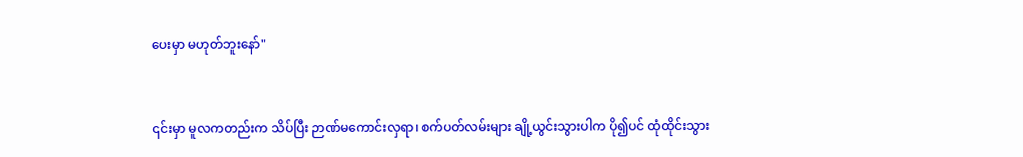ပေးမှာ မဟုတ်ဘူးနော်"



၎င်းမှာ မူလကတည်းက သိပ်ပြီး ဉာဏ်မကောင်းလှရာ၊ စက်ပတ်လမ်းများ ချို့ယွင်းသွားပါက ပို၍ပင် ထုံထိုင်းသွား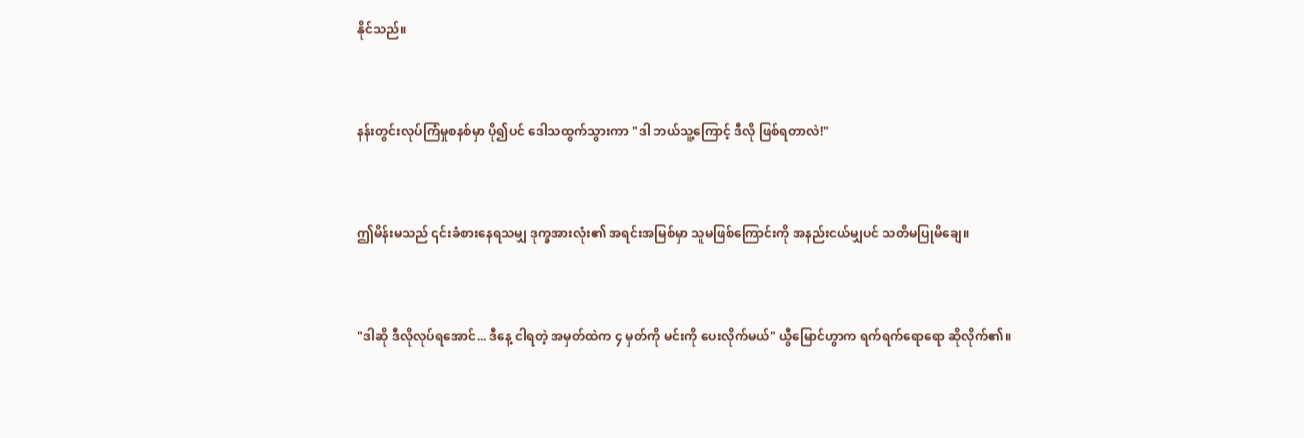နိုင်သည်။



နန်းတွင်းလုပ်ကြံမှုစနစ်မှာ ပို၍ပင် ဒေါသထွက်သွားကာ "ဒါ ဘယ်သူ့ကြောင့် ဒီလို ဖြစ်ရတာလဲ!"



ဤမိန်းမသည် ၎င်းခံစားနေရသမျှ ဒုက္ခအားလုံး၏ အရင်းအမြစ်မှာ သူမဖြစ်ကြောင်းကို အနည်းငယ်မျှပင် သတိမပြုမိချေ။



"ဒါဆို ဒီလိုလုပ်ရအောင်... ဒီနေ့ ငါရတဲ့ အမှတ်ထဲက ၄ မှတ်ကို မင်းကို ပေးလိုက်မယ်" ယွီမြောင်ဟွာက ရက်ရက်ရောရော ဆိုလိုက်၏။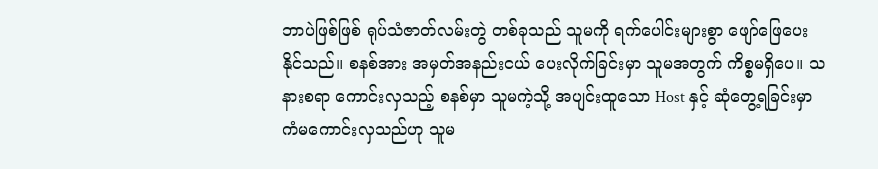ဘာပဲဖြစ်ဖြစ် ရုပ်သံဇာတ်လမ်းတွဲ တစ်ခုသည် သူမကို ရက်ပေါင်းများစွာ ဖျော်ဖြေပေးနိုင်သည်။ စနစ်အား အမှတ်အနည်းငယ် ပေးလိုက်ခြင်းမှာ သူမအတွက် ကိစ္စမရှိပေ။ သနားစရာ ကောင်းလှသည့် စနစ်မှာ သူမကဲ့သို့ အပျင်းထူသော Host နှင့် ဆုံတွေ့ရခြင်းမှာ ကံမကောင်းလှသည်ဟု သူမ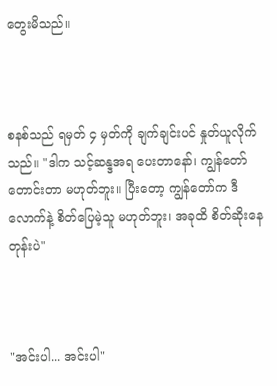တွေးမိသည်။



စနစ်သည် ရမှတ် ၄ မှတ်ကို ချက်ချင်းပင် နှုတ်ယူလိုက်သည်။ "ဒါက သင့်ဆန္ဒအရ ပေးတာနော်၊ ကျွန်တော် တောင်းတာ မဟုတ်ဘူး။ ပြီးတော့ ကျွန်တော်က ဒီလောက်နဲ့ စိတ်ပြေမဲ့သူ မဟုတ်ဘူး၊ အခုထိ စိတ်ဆိုးနေတုန်းပဲ"



"အင်းပါ... အင်းပါ"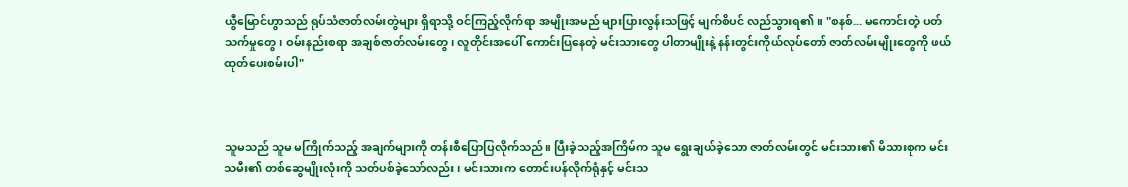ယွီမြောင်ဟွာသည် ရုပ်သံဇာတ်လမ်းတွဲများ ရှိရာသို့ ဝင်ကြည့်လိုက်ရာ အမျိုးအမည် များပြားလွန်းသဖြင့် မျက်စိပင် လည်သွားရ၏။ "စနစ်... မကောင်းတဲ့ ပတ်သက်မှုတွေ၊ ဝမ်းနည်းစရာ အချစ်ဇာတ်လမ်းတွေ၊ လူတိုင်းအပေါ် ကောင်းပြနေတဲ့ မင်းသားတွေ ပါတာမျိုးနဲ့ နန်းတွင်းကိုယ်လုပ်တော် ဇာတ်လမ်းမျိုးတွေကို ဖယ်ထုတ်ပေးစမ်းပါ"



သူမသည် သူမ မကြိုက်သည့် အချက်များကို တန်းစီပြောပြလိုက်သည်။ ပြီးခဲ့သည့်အကြိမ်က သူမ ရွေးချယ်ခဲ့သော ဇာတ်လမ်းတွင် မင်းသား၏ မိသားစုက မင်းသမီး၏ တစ်ဆွေမျိုးလုံးကို သတ်ပစ်ခဲ့သော်လည်း၊ မင်းသားက တောင်းပန်လိုက်ရုံနှင့် မင်းသ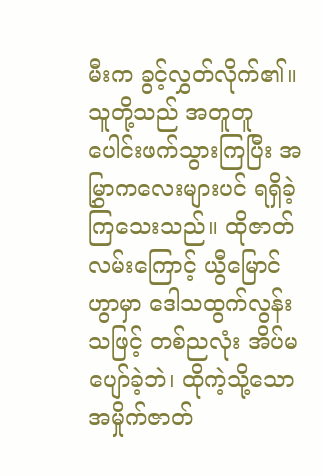မီးက ခွင့်လွှတ်လိုက်၏။ သူတို့သည် အတူတူ ပေါင်းဖက်သွားကြပြီး အမြွှာကလေးများပင် ရရှိခဲ့ကြသေးသည်။ ထိုဇာတ်လမ်းကြောင့် ယွီမြောင်ဟွာမှာ ဒေါသထွက်လွန်းသဖြင့် တစ်ညလုံး အိပ်မပျော်ခဲ့ဘဲ၊ ထိုကဲ့သို့သော အမှိုက်ဇာတ်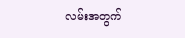လမ်းအတွက်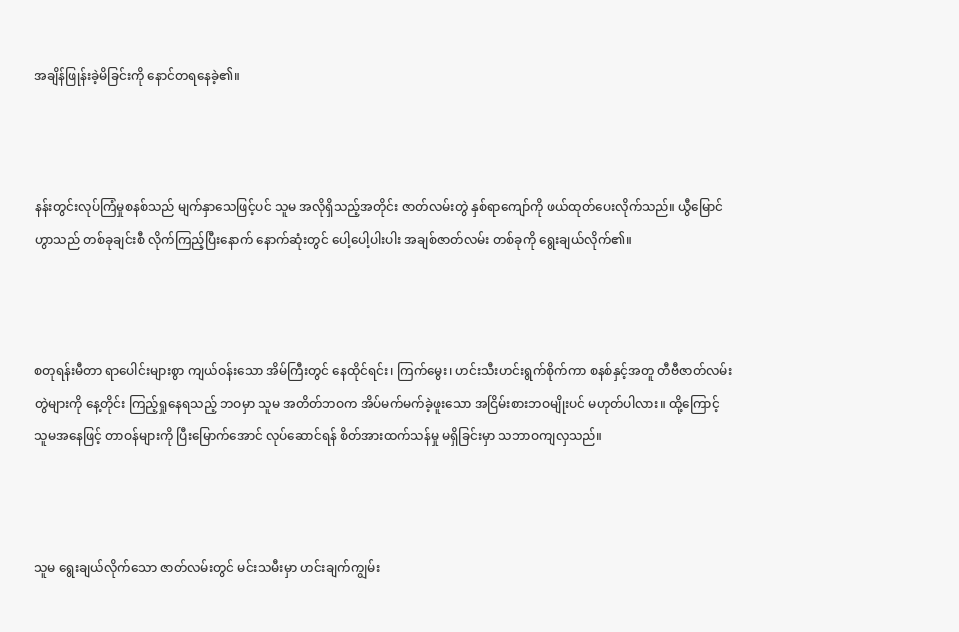အချိန်ဖြုန်းခဲ့မိခြင်းကို နောင်တရနေခဲ့၏။



နန်းတွင်းလုပ်ကြံမှုစနစ်သည် မျက်နှာသေဖြင့်ပင် သူမ အလိုရှိသည့်အတိုင်း ဇာတ်လမ်းတွဲ နှစ်ရာကျော်ကို ဖယ်ထုတ်ပေးလိုက်သည်။ ယွီမြောင်ဟွာသည် တစ်ခုချင်းစီ လိုက်ကြည့်ပြီးနောက် နောက်ဆုံးတွင် ပေါ့ပေါ့ပါးပါး အချစ်ဇာတ်လမ်း တစ်ခုကို ရွေးချယ်လိုက်၏။



စတုရန်းမီတာ ရာပေါင်းများစွာ ကျယ်ဝန်းသော အိမ်ကြီးတွင် နေထိုင်ရင်း၊ ကြက်မွေး၊ ဟင်းသီးဟင်းရွက်စိုက်ကာ စနစ်နှင့်အတူ တီဗီဇာတ်လမ်းတွဲများကို နေ့တိုင်း ကြည့်ရှုနေရသည့် ဘဝမှာ သူမ အတိတ်ဘဝက အိပ်မက်မက်ခဲ့ဖူးသော အငြိမ်းစားဘဝမျိုးပင် မဟုတ်ပါလား။ ထို့ကြောင့် သူမအနေဖြင့် တာဝန်များကို ပြီးမြောက်အောင် လုပ်ဆောင်ရန် စိတ်အားထက်သန်မှု မရှိခြင်းမှာ သဘာဝကျလှသည်။



သူမ ရွေးချယ်လိုက်သော ဇာတ်လမ်းတွင် မင်းသမီးမှာ ဟင်းချက်ကျွမ်း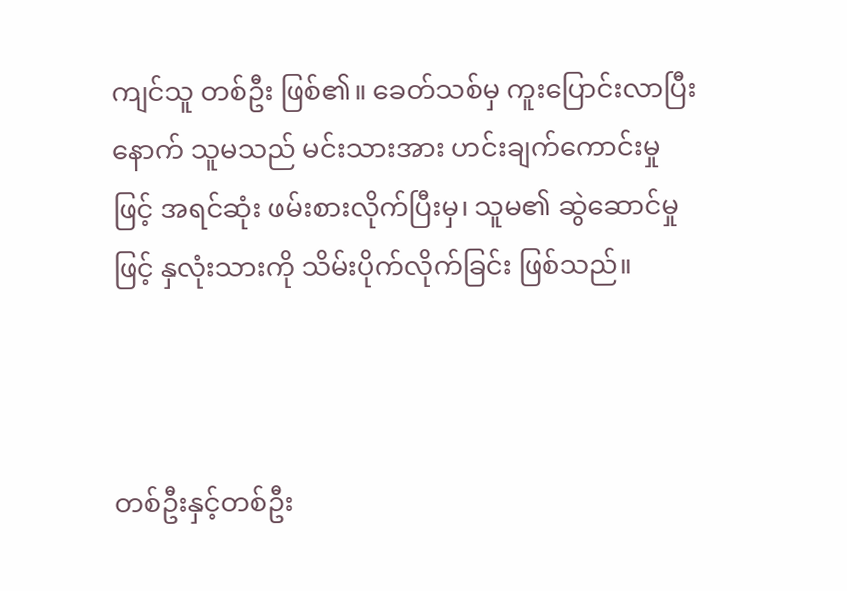ကျင်သူ တစ်ဦး ဖြစ်၏။ ခေတ်သစ်မှ ကူးပြောင်းလာပြီးနောက် သူမသည် မင်းသားအား ဟင်းချက်ကောင်းမှုဖြင့် အရင်ဆုံး ဖမ်းစားလိုက်ပြီးမှ၊ သူမ၏ ဆွဲဆောင်မှုဖြင့် နှလုံးသားကို သိမ်းပိုက်လိုက်ခြင်း ဖြစ်သည်။



တစ်ဦးနှင့်တစ်ဦး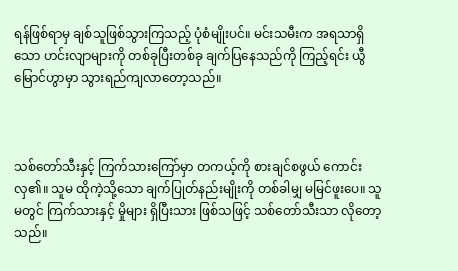ရန်ဖြစ်ရာမှ ချစ်သူဖြစ်သွားကြသည့် ပုံစံမျိုးပင်။ မင်းသမီးက အရသာရှိသော ဟင်းလျာများကို တစ်ခုပြီးတစ်ခု ချက်ပြနေသည်ကို ကြည့်ရင်း ယွီမြောင်ဟွာမှာ သွားရည်ကျလာတော့သည်။



သစ်တော်သီးနှင့် ကြက်သားကြော်မှာ တကယ့်ကို စားချင်စဖွယ် ကောင်းလှ၏။ သူမ ထိုကဲ့သို့သော ချက်ပြုတ်နည်းမျိုးကို တစ်ခါမျှ မမြင်ဖူးပေ။ သူမတွင် ကြက်သားနှင့် မှိုများ ရှိပြီးသား ဖြစ်သဖြင့် သစ်တော်သီးသာ လိုတော့သည်။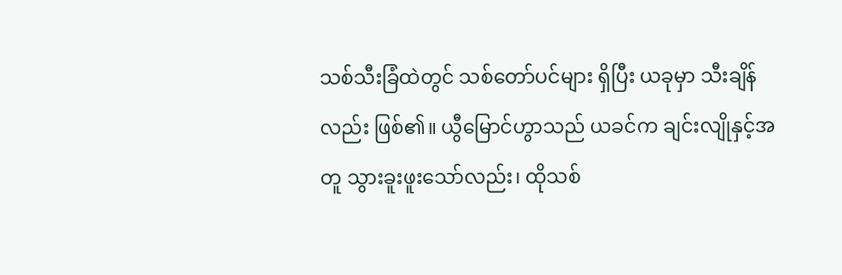သစ်သီးခြံထဲတွင် သစ်တော်ပင်များ ရှိပြီး ယခုမှာ သီးချိန်လည်း ဖြစ်၏။ ယွီမြောင်ဟွာသည် ယခင်က ချင်းလျိုနှင့်အတူ သွားခူးဖူးသော်လည်း၊ ထိုသစ်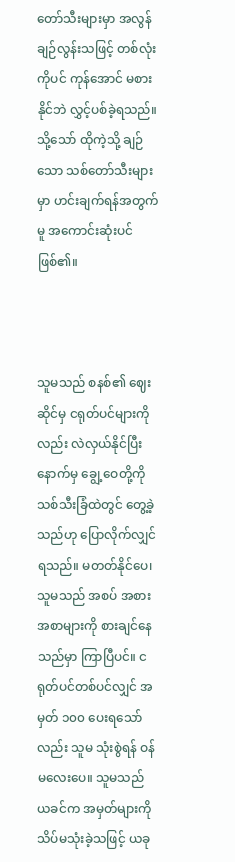တော်သီးများမှာ အလွန်ချဉ်လွန်းသဖြင့် တစ်လုံးကိုပင် ကုန်အောင် မစားနိုင်ဘဲ လွှင့်ပစ်ခဲ့ရသည်။ သို့သော် ထိုကဲ့သို့ ချဉ်သော သစ်တော်သီးများမှာ ဟင်းချက်ရန်အတွက်မူ အကောင်းဆုံးပင် ဖြစ်၏။



သူမသည် စနစ်၏ ဈေးဆိုင်မှ ငရုတ်ပင်များကိုလည်း လဲလှယ်နိုင်ပြီး နောက်မှ ချွေ့ဝေတို့ကို သစ်သီးခြံထဲတွင် တွေ့ခဲ့သည်ဟု ပြောလိုက်လျှင် ရသည်။ မတတ်နိုင်ပေ၊ သူမသည် အစပ် အစားအစာများကို စားချင်နေသည်မှာ ကြာပြီပင်။ ငရုတ်ပင်တစ်ပင်လျှင် အမှတ် ၁၀၀ ပေးရသော်လည်း သူမ သုံးစွဲရန် ဝန်မလေးပေ။ သူမသည် ယခင်က အမှတ်များကို သိပ်မသုံးခဲ့သဖြင့် ယခု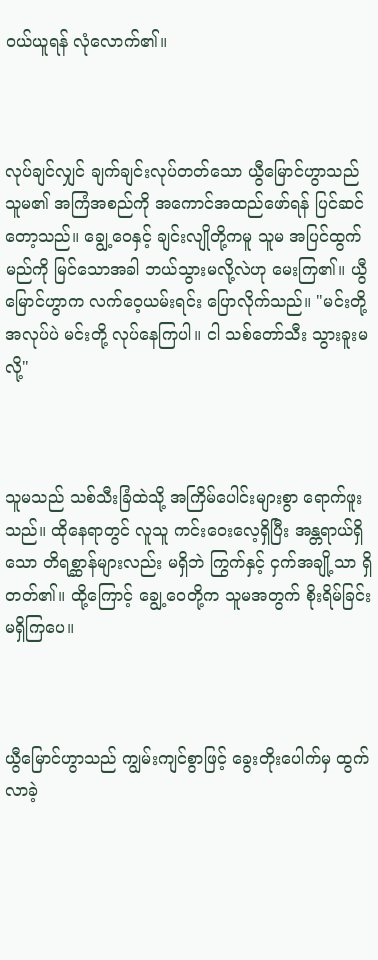ဝယ်ယူရန် လုံလောက်၏။



လုပ်ချင်လျှင် ချက်ချင်းလုပ်တတ်သော ယွီမြောင်ဟွာသည် သူမ၏ အကြံအစည်ကို အကောင်အထည်ဖော်ရန် ပြင်ဆင်တော့သည်။ ချွေ့ဝေနှင့် ချင်းလျိုတို့ကမူ သူမ အပြင်ထွက်မည်ကို မြင်သောအခါ ဘယ်သွားမလို့လဲဟု မေးကြ၏။ ယွီမြောင်ဟွာက လက်ဝေ့ယမ်းရင်း ပြောလိုက်သည်။ "မင်းတို့ အလုပ်ပဲ မင်းတို့ လုပ်နေကြပါ။ ငါ သစ်တော်သီး သွားခူးမလို့"



သူမသည် သစ်သီးခြံထဲသို့ အကြိမ်ပေါင်းများစွာ ရောက်ဖူးသည်။ ထိုနေရာတွင် လူသူ ကင်းဝေးလေ့ရှိပြီး အန္တရာယ်ရှိသော တိရစ္ဆာန်များလည်း မရှိဘဲ ကြွက်နှင့် ငှက်အချို့သာ ရှိတတ်၏။ ထို့ကြောင့် ချွေ့ဝေတို့က သူမအတွက် စိုးရိမ်ခြင်း မရှိကြပေ။



ယွီမြောင်ဟွာသည် ကျွမ်းကျင်စွာဖြင့် ခွေးတိုးပေါက်မှ ထွက်လာခဲ့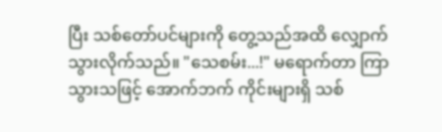ပြီး သစ်တော်ပင်များကို တွေ့သည်အထိ လျှောက်သွားလိုက်သည်။ "သေစမ်း...!" မရောက်တာ ကြာသွားသဖြင့် အောက်ဘက် ကိုင်းများရှိ သစ်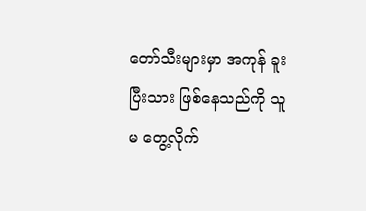တော်သီးများမှာ အကုန် ခူးပြီးသား ဖြစ်နေသည်ကို သူမ တွေ့လိုက်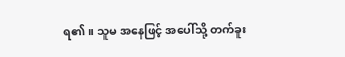ရ၏။ သူမ အနေဖြင့် အပေါ်သို့ တက်ခူး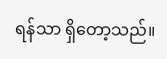ရန်သာ ရှိတော့သည်။